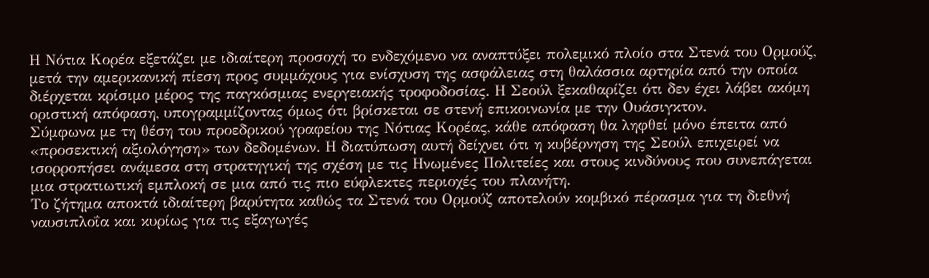Η Νότια Κορέα εξετάζει με ιδιαίτερη προσοχή το ενδεχόμενο να αναπτύξει πολεμικό πλοίο στα Στενά του Ορμούζ, μετά την αμερικανική πίεση προς συμμάχους για ενίσχυση της ασφάλειας στη θαλάσσια αρτηρία από την οποία διέρχεται κρίσιμο μέρος της παγκόσμιας ενεργειακής τροφοδοσίας. Η Σεούλ ξεκαθαρίζει ότι δεν έχει λάβει ακόμη οριστική απόφαση, υπογραμμίζοντας όμως ότι βρίσκεται σε στενή επικοινωνία με την Ουάσιγκτον.
Σύμφωνα με τη θέση του προεδρικού γραφείου της Νότιας Κορέας, κάθε απόφαση θα ληφθεί μόνο έπειτα από «προσεκτική αξιολόγηση» των δεδομένων. Η διατύπωση αυτή δείχνει ότι η κυβέρνηση της Σεούλ επιχειρεί να ισορροπήσει ανάμεσα στη στρατηγική της σχέση με τις Ηνωμένες Πολιτείες και στους κινδύνους που συνεπάγεται μια στρατιωτική εμπλοκή σε μια από τις πιο εύφλεκτες περιοχές του πλανήτη.
Το ζήτημα αποκτά ιδιαίτερη βαρύτητα καθώς τα Στενά του Ορμούζ αποτελούν κομβικό πέρασμα για τη διεθνή ναυσιπλοΐα και κυρίως για τις εξαγωγές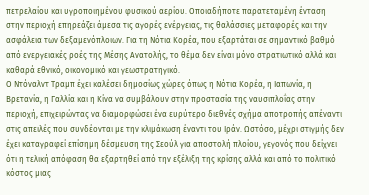πετρελαίου και υγροποιημένου φυσικού αερίου. Οποιαδήποτε παρατεταμένη ένταση στην περιοχή επηρεάζει άμεσα τις αγορές ενέργειας, τις θαλάσσιες μεταφορές και την ασφάλεια των δεξαμενόπλοιων. Για τη Νότια Κορέα, που εξαρτάται σε σημαντικό βαθμό από ενεργειακές ροές της Μέσης Ανατολής, το θέμα δεν είναι μόνο στρατιωτικό αλλά και καθαρά εθνικό, οικονομικό και γεωστρατηγικό.
Ο Ντόναλντ Τραμπ έχει καλέσει δημοσίως χώρες όπως η Νότια Κορέα, η Ιαπωνία, η Βρετανία, η Γαλλία και η Κίνα να συμβάλουν στην προστασία της ναυσιπλοΐας στην περιοχή, επιχειρώντας να διαμορφώσει ένα ευρύτερο διεθνές σχήμα αποτροπής απέναντι στις απειλές που συνδέονται με την κλιμάκωση έναντι του Ιράν. Ωστόσο, μέχρι στιγμής δεν έχει καταγραφεί επίσημη δέσμευση της Σεούλ για αποστολή πλοίου, γεγονός που δείχνει ότι η τελική απόφαση θα εξαρτηθεί από την εξέλιξη της κρίσης αλλά και από το πολιτικό κόστος μιας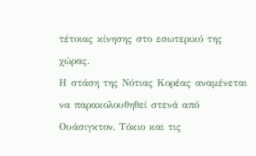τέτοιας κίνησης στο εσωτερικό της χώρας.
Η στάση της Νότιας Κορέας αναμένεται να παρακολουθηθεί στενά από Ουάσιγκτον, Τόκιο και τις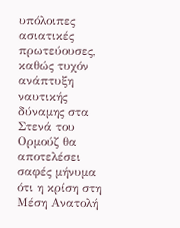υπόλοιπες ασιατικές πρωτεύουσες, καθώς τυχόν ανάπτυξη ναυτικής δύναμης στα Στενά του Ορμούζ θα αποτελέσει σαφές μήνυμα ότι η κρίση στη Μέση Ανατολή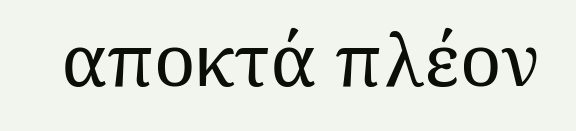αποκτά πλέον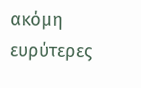ακόμη ευρύτερες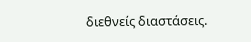διεθνείς διαστάσεις.